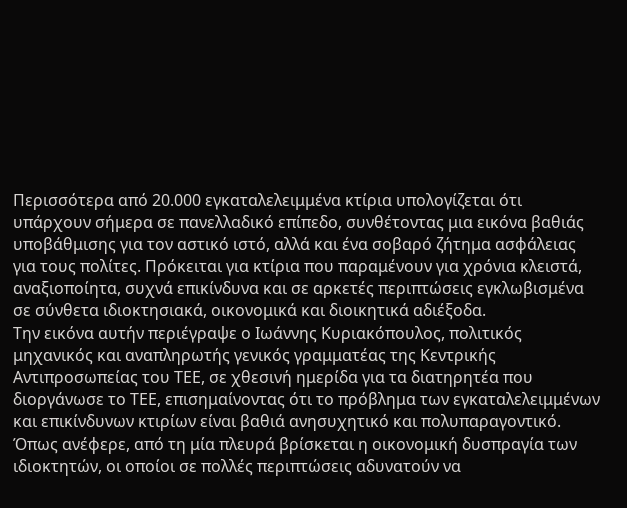Περισσότερα από 20.000 εγκαταλελειμμένα κτίρια υπολογίζεται ότι υπάρχουν σήμερα σε πανελλαδικό επίπεδο, συνθέτοντας μια εικόνα βαθιάς υποβάθμισης για τον αστικό ιστό, αλλά και ένα σοβαρό ζήτημα ασφάλειας για τους πολίτες. Πρόκειται για κτίρια που παραμένουν για χρόνια κλειστά, αναξιοποίητα, συχνά επικίνδυνα και σε αρκετές περιπτώσεις εγκλωβισμένα σε σύνθετα ιδιοκτησιακά, οικονομικά και διοικητικά αδιέξοδα.
Την εικόνα αυτήν περιέγραψε ο Ιωάννης Κυριακόπουλος, πολιτικός μηχανικός και αναπληρωτής γενικός γραμματέας της Κεντρικής Αντιπροσωπείας του ΤΕΕ, σε χθεσινή ημερίδα για τα διατηρητέα που διοργάνωσε το ΤΕΕ, επισημαίνοντας ότι το πρόβλημα των εγκαταλελειμμένων και επικίνδυνων κτιρίων είναι βαθιά ανησυχητικό και πολυπαραγοντικό. Όπως ανέφερε, από τη μία πλευρά βρίσκεται η οικονομική δυσπραγία των ιδιοκτητών, οι οποίοι σε πολλές περιπτώσεις αδυνατούν να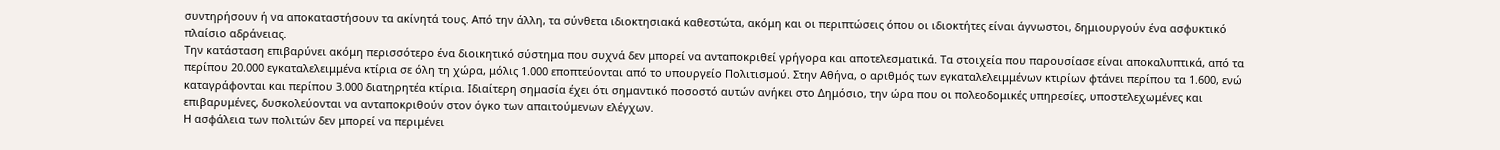συντηρήσουν ή να αποκαταστήσουν τα ακίνητά τους. Από την άλλη, τα σύνθετα ιδιοκτησιακά καθεστώτα, ακόμη και οι περιπτώσεις όπου οι ιδιοκτήτες είναι άγνωστοι, δημιουργούν ένα ασφυκτικό πλαίσιο αδράνειας.
Την κατάσταση επιβαρύνει ακόμη περισσότερο ένα διοικητικό σύστημα που συχνά δεν μπορεί να ανταποκριθεί γρήγορα και αποτελεσματικά. Τα στοιχεία που παρουσίασε είναι αποκαλυπτικά, από τα περίπου 20.000 εγκαταλελειμμένα κτίρια σε όλη τη χώρα, μόλις 1.000 εποπτεύονται από το υπουργείο Πολιτισμού. Στην Αθήνα, ο αριθμός των εγκαταλελειμμένων κτιρίων φτάνει περίπου τα 1.600, ενώ καταγράφονται και περίπου 3.000 διατηρητέα κτίρια. Ιδιαίτερη σημασία έχει ότι σημαντικό ποσοστό αυτών ανήκει στο Δημόσιο, την ώρα που οι πολεοδομικές υπηρεσίες, υποστελεχωμένες και επιβαρυμένες, δυσκολεύονται να ανταποκριθούν στον όγκο των απαιτούμενων ελέγχων.
Η ασφάλεια των πολιτών δεν μπορεί να περιμένει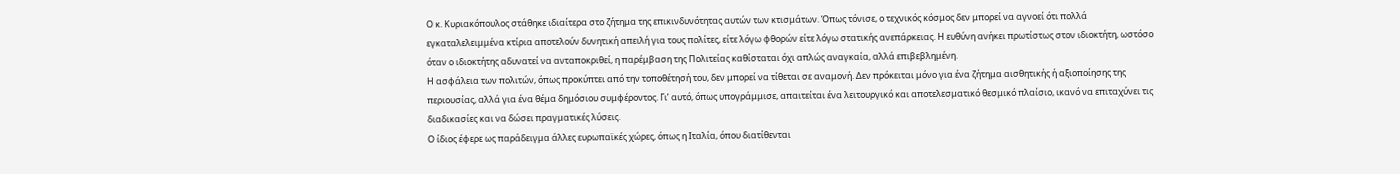Ο κ. Κυριακόπουλος στάθηκε ιδιαίτερα στο ζήτημα της επικινδυνότητας αυτών των κτισμάτων. Όπως τόνισε, ο τεχνικός κόσμος δεν μπορεί να αγνοεί ότι πολλά εγκαταλελειμμένα κτίρια αποτελούν δυνητική απειλή για τους πολίτες, είτε λόγω φθορών είτε λόγω στατικής ανεπάρκειας. Η ευθύνη ανήκει πρωτίστως στον ιδιοκτήτη, ωστόσο όταν ο ιδιοκτήτης αδυνατεί να ανταποκριθεί, η παρέμβαση της Πολιτείας καθίσταται όχι απλώς αναγκαία, αλλά επιβεβλημένη.
Η ασφάλεια των πολιτών, όπως προκύπτει από την τοποθέτησή του, δεν μπορεί να τίθεται σε αναμονή. Δεν πρόκειται μόνο για ένα ζήτημα αισθητικής ή αξιοποίησης της περιουσίας, αλλά για ένα θέμα δημόσιου συμφέροντος. Γι’ αυτό, όπως υπογράμμισε, απαιτείται ένα λειτουργικό και αποτελεσματικό θεσμικό πλαίσιο, ικανό να επιταχύνει τις διαδικασίες και να δώσει πραγματικές λύσεις.
Ο ίδιος έφερε ως παράδειγμα άλλες ευρωπαϊκές χώρες, όπως η Ιταλία, όπου διατίθενται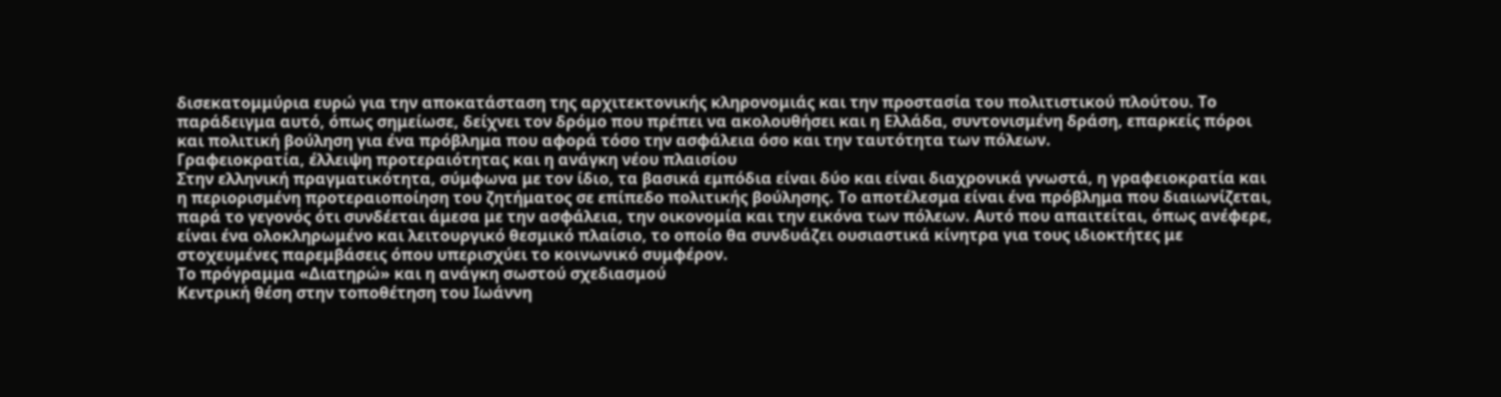δισεκατομμύρια ευρώ για την αποκατάσταση της αρχιτεκτονικής κληρονομιάς και την προστασία του πολιτιστικού πλούτου. Το παράδειγμα αυτό, όπως σημείωσε, δείχνει τον δρόμο που πρέπει να ακολουθήσει και η Ελλάδα, συντονισμένη δράση, επαρκείς πόροι και πολιτική βούληση για ένα πρόβλημα που αφορά τόσο την ασφάλεια όσο και την ταυτότητα των πόλεων.
Γραφειοκρατία, έλλειψη προτεραιότητας και η ανάγκη νέου πλαισίου
Στην ελληνική πραγματικότητα, σύμφωνα με τον ίδιο, τα βασικά εμπόδια είναι δύο και είναι διαχρονικά γνωστά, η γραφειοκρατία και η περιορισμένη προτεραιοποίηση του ζητήματος σε επίπεδο πολιτικής βούλησης. Το αποτέλεσμα είναι ένα πρόβλημα που διαιωνίζεται, παρά το γεγονός ότι συνδέεται άμεσα με την ασφάλεια, την οικονομία και την εικόνα των πόλεων. Αυτό που απαιτείται, όπως ανέφερε, είναι ένα ολοκληρωμένο και λειτουργικό θεσμικό πλαίσιο, το οποίο θα συνδυάζει ουσιαστικά κίνητρα για τους ιδιοκτήτες με στοχευμένες παρεμβάσεις όπου υπερισχύει το κοινωνικό συμφέρον.
Το πρόγραμμα «Διατηρώ» και η ανάγκη σωστού σχεδιασμού
Κεντρική θέση στην τοποθέτηση του Ιωάννη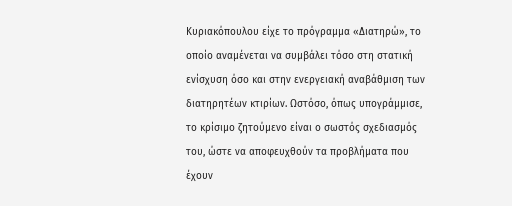Κυριακόπουλου είχε το πρόγραμμα «Διατηρώ», το οποίο αναμένεται να συμβάλει τόσο στη στατική ενίσχυση όσο και στην ενεργειακή αναβάθμιση των διατηρητέων κτιρίων. Ωστόσο, όπως υπογράμμισε, το κρίσιμο ζητούμενο είναι ο σωστός σχεδιασμός του, ώστε να αποφευχθούν τα προβλήματα που έχουν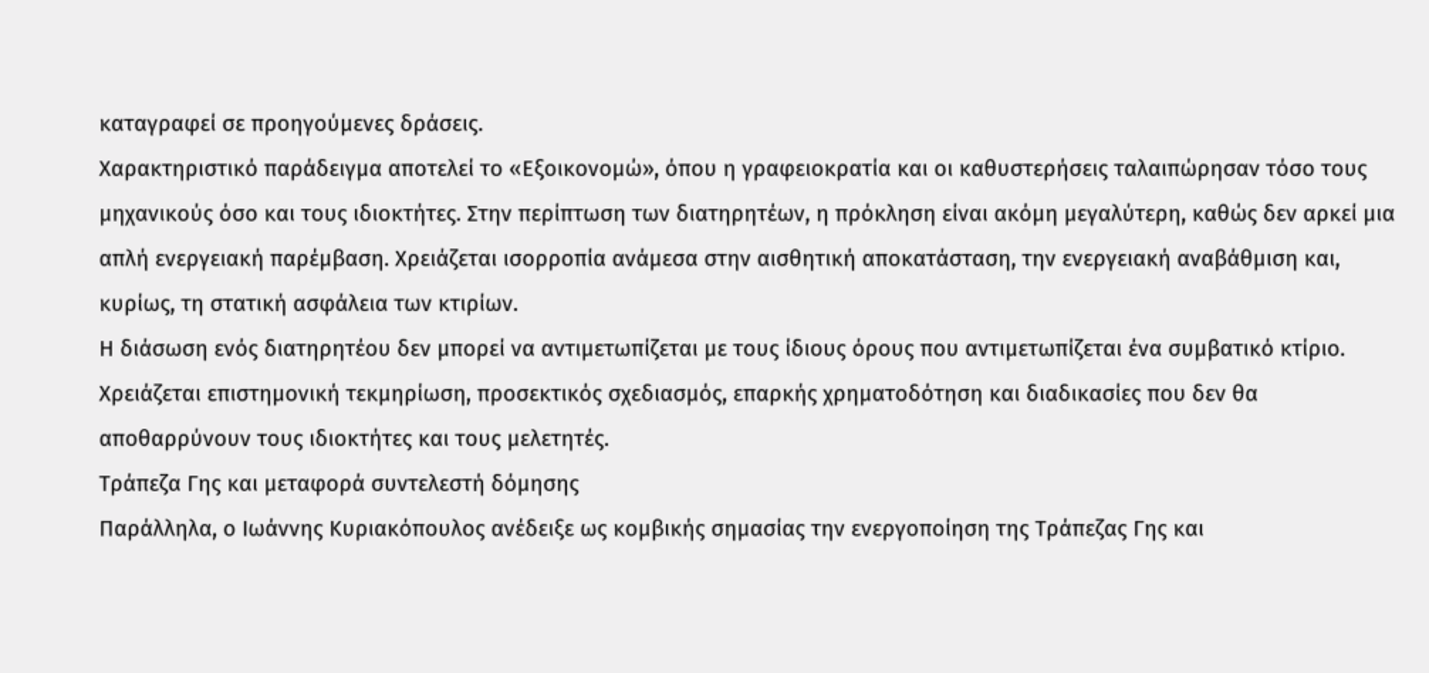καταγραφεί σε προηγούμενες δράσεις.
Χαρακτηριστικό παράδειγμα αποτελεί το «Εξοικονομώ», όπου η γραφειοκρατία και οι καθυστερήσεις ταλαιπώρησαν τόσο τους μηχανικούς όσο και τους ιδιοκτήτες. Στην περίπτωση των διατηρητέων, η πρόκληση είναι ακόμη μεγαλύτερη, καθώς δεν αρκεί μια απλή ενεργειακή παρέμβαση. Χρειάζεται ισορροπία ανάμεσα στην αισθητική αποκατάσταση, την ενεργειακή αναβάθμιση και, κυρίως, τη στατική ασφάλεια των κτιρίων.
Η διάσωση ενός διατηρητέου δεν μπορεί να αντιμετωπίζεται με τους ίδιους όρους που αντιμετωπίζεται ένα συμβατικό κτίριο. Χρειάζεται επιστημονική τεκμηρίωση, προσεκτικός σχεδιασμός, επαρκής χρηματοδότηση και διαδικασίες που δεν θα αποθαρρύνουν τους ιδιοκτήτες και τους μελετητές.
Τράπεζα Γης και μεταφορά συντελεστή δόμησης
Παράλληλα, ο Ιωάννης Κυριακόπουλος ανέδειξε ως κομβικής σημασίας την ενεργοποίηση της Τράπεζας Γης και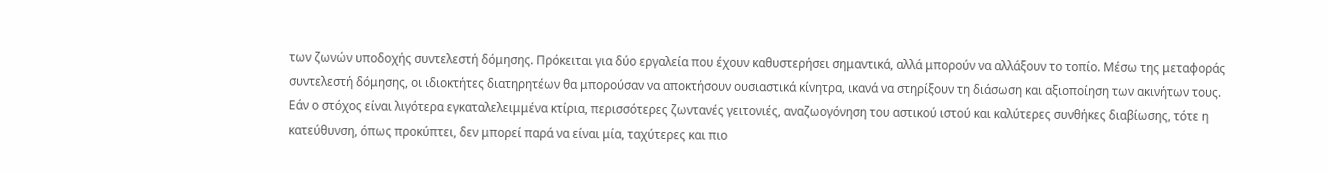των ζωνών υποδοχής συντελεστή δόμησης. Πρόκειται για δύο εργαλεία που έχουν καθυστερήσει σημαντικά, αλλά μπορούν να αλλάξουν το τοπίο. Μέσω της μεταφοράς συντελεστή δόμησης, οι ιδιοκτήτες διατηρητέων θα μπορούσαν να αποκτήσουν ουσιαστικά κίνητρα, ικανά να στηρίξουν τη διάσωση και αξιοποίηση των ακινήτων τους.
Εάν ο στόχος είναι λιγότερα εγκαταλελειμμένα κτίρια, περισσότερες ζωντανές γειτονιές, αναζωογόνηση του αστικού ιστού και καλύτερες συνθήκες διαβίωσης, τότε η κατεύθυνση, όπως προκύπτει, δεν μπορεί παρά να είναι μία, ταχύτερες και πιο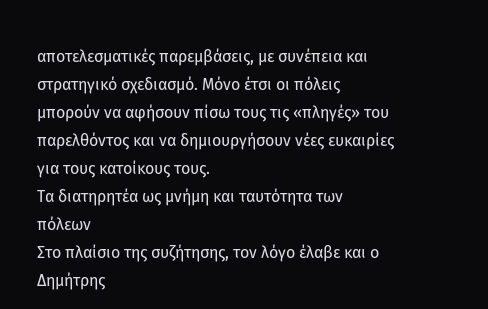αποτελεσματικές παρεμβάσεις, με συνέπεια και στρατηγικό σχεδιασμό. Μόνο έτσι οι πόλεις μπορούν να αφήσουν πίσω τους τις «πληγές» του παρελθόντος και να δημιουργήσουν νέες ευκαιρίες για τους κατοίκους τους.
Τα διατηρητέα ως μνήμη και ταυτότητα των πόλεων
Στο πλαίσιο της συζήτησης, τον λόγο έλαβε και ο Δημήτρης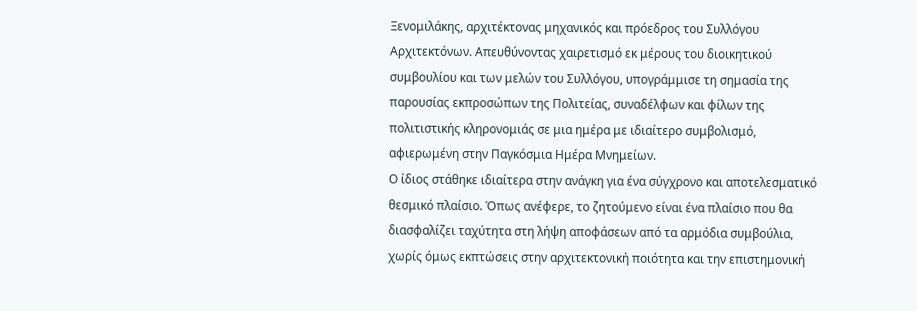Ξενομιλάκης, αρχιτέκτονας μηχανικός και πρόεδρος του Συλλόγου Αρχιτεκτόνων. Απευθύνοντας χαιρετισμό εκ μέρους του διοικητικού συμβουλίου και των μελών του Συλλόγου, υπογράμμισε τη σημασία της παρουσίας εκπροσώπων της Πολιτείας, συναδέλφων και φίλων της πολιτιστικής κληρονομιάς σε μια ημέρα με ιδιαίτερο συμβολισμό, αφιερωμένη στην Παγκόσμια Ημέρα Μνημείων.
Ο ίδιος στάθηκε ιδιαίτερα στην ανάγκη για ένα σύγχρονο και αποτελεσματικό θεσμικό πλαίσιο. Όπως ανέφερε, το ζητούμενο είναι ένα πλαίσιο που θα διασφαλίζει ταχύτητα στη λήψη αποφάσεων από τα αρμόδια συμβούλια, χωρίς όμως εκπτώσεις στην αρχιτεκτονική ποιότητα και την επιστημονική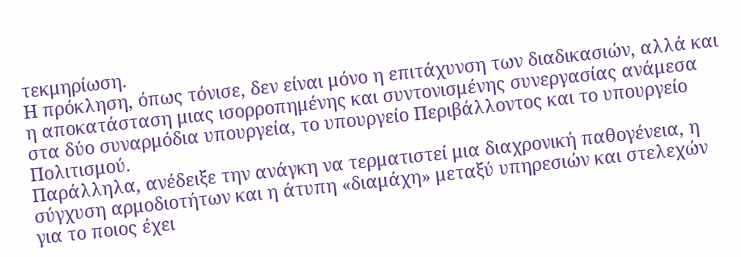τεκμηρίωση.
Η πρόκληση, όπως τόνισε, δεν είναι μόνο η επιτάχυνση των διαδικασιών, αλλά και η αποκατάσταση μιας ισορροπημένης και συντονισμένης συνεργασίας ανάμεσα στα δύο συναρμόδια υπουργεία, το υπουργείο Περιβάλλοντος και το υπουργείο Πολιτισμού.
Παράλληλα, ανέδειξε την ανάγκη να τερματιστεί μια διαχρονική παθογένεια, η σύγχυση αρμοδιοτήτων και η άτυπη «διαμάχη» μεταξύ υπηρεσιών και στελεχών για το ποιος έχει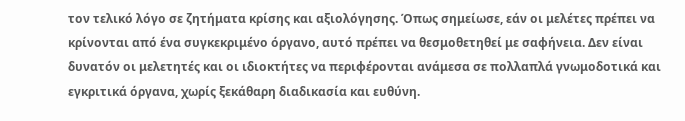τον τελικό λόγο σε ζητήματα κρίσης και αξιολόγησης. Όπως σημείωσε, εάν οι μελέτες πρέπει να κρίνονται από ένα συγκεκριμένο όργανο, αυτό πρέπει να θεσμοθετηθεί με σαφήνεια. Δεν είναι δυνατόν οι μελετητές και οι ιδιοκτήτες να περιφέρονται ανάμεσα σε πολλαπλά γνωμοδοτικά και εγκριτικά όργανα, χωρίς ξεκάθαρη διαδικασία και ευθύνη.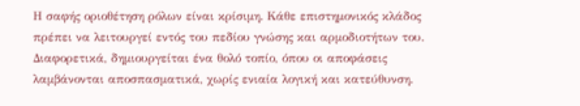Η σαφής οριοθέτηση ρόλων είναι κρίσιμη. Κάθε επιστημονικός κλάδος πρέπει να λειτουργεί εντός του πεδίου γνώσης και αρμοδιοτήτων του. Διαφορετικά, δημιουργείται ένα θολό τοπίο, όπου οι αποφάσεις λαμβάνονται αποσπασματικά, χωρίς ενιαία λογική και κατεύθυνση.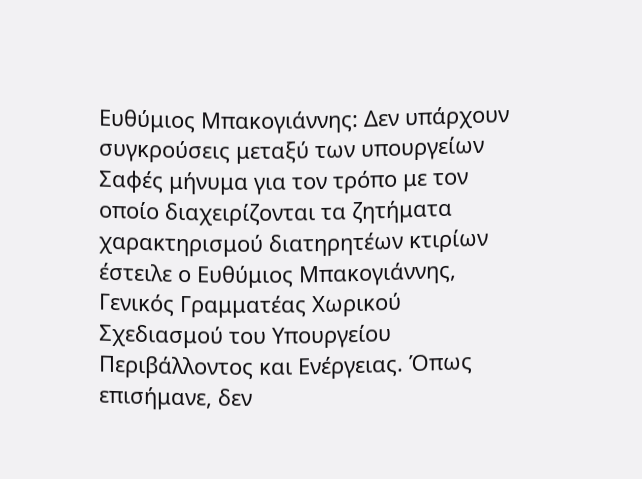Ευθύμιος Μπακογιάννης: Δεν υπάρχουν συγκρούσεις μεταξύ των υπουργείων
Σαφές μήνυμα για τον τρόπο με τον οποίο διαχειρίζονται τα ζητήματα χαρακτηρισμού διατηρητέων κτιρίων έστειλε ο Ευθύμιος Μπακογιάννης, Γενικός Γραμματέας Χωρικού Σχεδιασμού του Υπουργείου Περιβάλλοντος και Ενέργειας. Όπως επισήμανε, δεν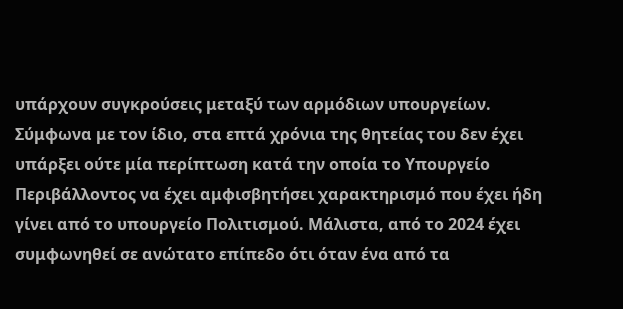υπάρχουν συγκρούσεις μεταξύ των αρμόδιων υπουργείων.
Σύμφωνα με τον ίδιο, στα επτά χρόνια της θητείας του δεν έχει υπάρξει ούτε μία περίπτωση κατά την οποία το Υπουργείο Περιβάλλοντος να έχει αμφισβητήσει χαρακτηρισμό που έχει ήδη γίνει από το υπουργείο Πολιτισμού. Μάλιστα, από το 2024 έχει συμφωνηθεί σε ανώτατο επίπεδο ότι όταν ένα από τα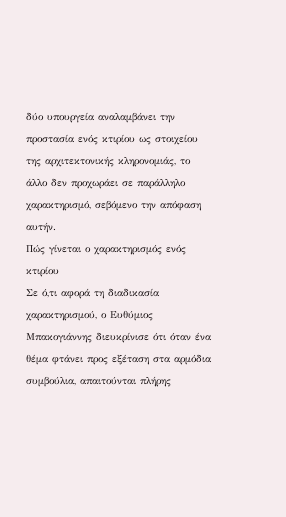δύο υπουργεία αναλαμβάνει την προστασία ενός κτιρίου ως στοιχείου της αρχιτεκτονικής κληρονομιάς, το άλλο δεν προχωράει σε παράλληλο χαρακτηρισμό, σεβόμενο την απόφαση αυτήν.
Πώς γίνεται ο χαρακτηρισμός ενός κτιρίου
Σε ό,τι αφορά τη διαδικασία χαρακτηρισμού, ο Ευθύμιος Μπακογιάννης διευκρίνισε ότι όταν ένα θέμα φτάνει προς εξέταση στα αρμόδια συμβούλια, απαιτούνται πλήρης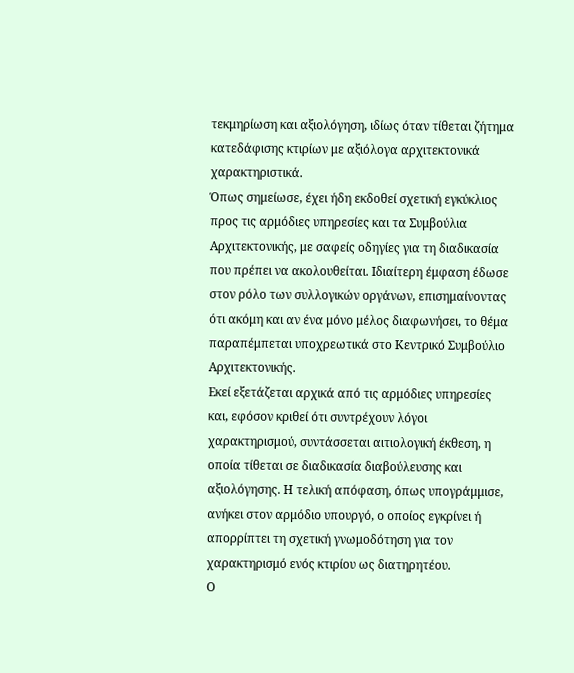τεκμηρίωση και αξιολόγηση, ιδίως όταν τίθεται ζήτημα κατεδάφισης κτιρίων με αξιόλογα αρχιτεκτονικά χαρακτηριστικά.
Όπως σημείωσε, έχει ήδη εκδοθεί σχετική εγκύκλιος προς τις αρμόδιες υπηρεσίες και τα Συμβούλια Αρχιτεκτονικής, με σαφείς οδηγίες για τη διαδικασία που πρέπει να ακολουθείται. Ιδιαίτερη έμφαση έδωσε στον ρόλο των συλλογικών οργάνων, επισημαίνοντας ότι ακόμη και αν ένα μόνο μέλος διαφωνήσει, το θέμα παραπέμπεται υποχρεωτικά στο Κεντρικό Συμβούλιο Αρχιτεκτονικής.
Εκεί εξετάζεται αρχικά από τις αρμόδιες υπηρεσίες και, εφόσον κριθεί ότι συντρέχουν λόγοι χαρακτηρισμού, συντάσσεται αιτιολογική έκθεση, η οποία τίθεται σε διαδικασία διαβούλευσης και αξιολόγησης. Η τελική απόφαση, όπως υπογράμμισε, ανήκει στον αρμόδιο υπουργό, ο οποίος εγκρίνει ή απορρίπτει τη σχετική γνωμοδότηση για τον χαρακτηρισμό ενός κτιρίου ως διατηρητέου.
Ο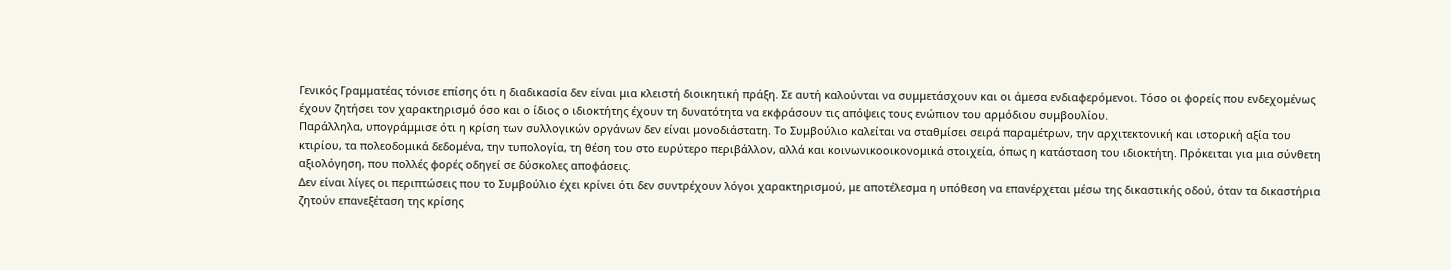Γενικός Γραμματέας τόνισε επίσης ότι η διαδικασία δεν είναι μια κλειστή διοικητική πράξη. Σε αυτή καλούνται να συμμετάσχουν και οι άμεσα ενδιαφερόμενοι. Τόσο οι φορείς που ενδεχομένως έχουν ζητήσει τον χαρακτηρισμό όσο και ο ίδιος ο ιδιοκτήτης έχουν τη δυνατότητα να εκφράσουν τις απόψεις τους ενώπιον του αρμόδιου συμβουλίου.
Παράλληλα, υπογράμμισε ότι η κρίση των συλλογικών οργάνων δεν είναι μονοδιάστατη. Το Συμβούλιο καλείται να σταθμίσει σειρά παραμέτρων, την αρχιτεκτονική και ιστορική αξία του κτιρίου, τα πολεοδομικά δεδομένα, την τυπολογία, τη θέση του στο ευρύτερο περιβάλλον, αλλά και κοινωνικοοικονομικά στοιχεία, όπως η κατάσταση του ιδιοκτήτη. Πρόκειται για μια σύνθετη αξιολόγηση, που πολλές φορές οδηγεί σε δύσκολες αποφάσεις.
Δεν είναι λίγες οι περιπτώσεις που το Συμβούλιο έχει κρίνει ότι δεν συντρέχουν λόγοι χαρακτηρισμού, με αποτέλεσμα η υπόθεση να επανέρχεται μέσω της δικαστικής οδού, όταν τα δικαστήρια ζητούν επανεξέταση της κρίσης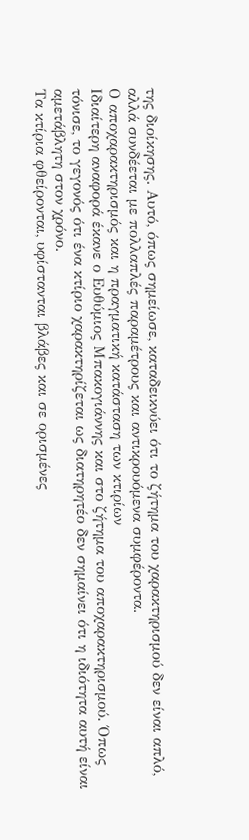της διοίκησης. Αυτό, όπως σημείωσε, καταδεικνύει ότι το ζήτημα του χαρακτηρισμού δεν είναι απλό, αλλά συνδέεται με πολλαπλές παραμέτρους και αντικρουόμενα συμφέροντα.
Ο αποχαρακτηρισμός και η πραγματική κατάσταση των κτιρίων
Ιδιαίτερη αναφορά έκανε ο Ευθύμιος Μπακογιάννης και στο ζήτημα του αποχαρακτηρισμού. Όπως τόνισε, το γεγονός ότι ένα κτίριο χαρακτηρίζεται ως διατηρητέο δεν σημαίνει ότι η ιδιότητα αυτή είναι αμετάβλητη στον χρόνο.
Τα κτίρια φθείρονται, υφίστανται βλάβες και σε ορισμένες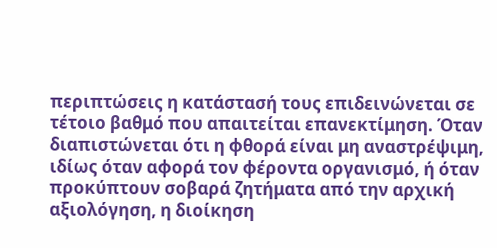περιπτώσεις η κατάστασή τους επιδεινώνεται σε τέτοιο βαθμό που απαιτείται επανεκτίμηση. Όταν διαπιστώνεται ότι η φθορά είναι μη αναστρέψιμη, ιδίως όταν αφορά τον φέροντα οργανισμό, ή όταν προκύπτουν σοβαρά ζητήματα από την αρχική αξιολόγηση, η διοίκηση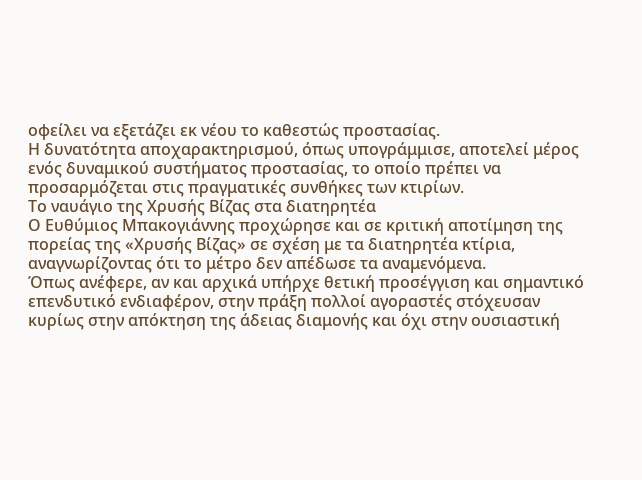οφείλει να εξετάζει εκ νέου το καθεστώς προστασίας.
Η δυνατότητα αποχαρακτηρισμού, όπως υπογράμμισε, αποτελεί μέρος ενός δυναμικού συστήματος προστασίας, το οποίο πρέπει να προσαρμόζεται στις πραγματικές συνθήκες των κτιρίων.
Το ναυάγιο της Χρυσής Βίζας στα διατηρητέα
Ο Ευθύμιος Μπακογιάννης προχώρησε και σε κριτική αποτίμηση της πορείας της «Χρυσής Βίζας» σε σχέση με τα διατηρητέα κτίρια, αναγνωρίζοντας ότι το μέτρο δεν απέδωσε τα αναμενόμενα.
Όπως ανέφερε, αν και αρχικά υπήρχε θετική προσέγγιση και σημαντικό επενδυτικό ενδιαφέρον, στην πράξη πολλοί αγοραστές στόχευσαν κυρίως στην απόκτηση της άδειας διαμονής και όχι στην ουσιαστική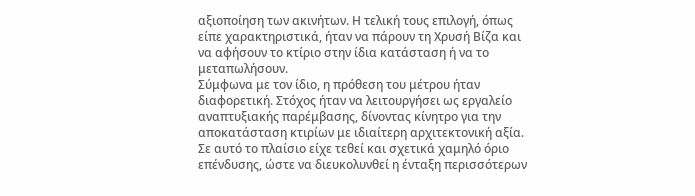αξιοποίηση των ακινήτων. Η τελική τους επιλογή, όπως είπε χαρακτηριστικά, ήταν να πάρουν τη Χρυσή Βίζα και να αφήσουν το κτίριο στην ίδια κατάσταση ή να το μεταπωλήσουν.
Σύμφωνα με τον ίδιο, η πρόθεση του μέτρου ήταν διαφορετική. Στόχος ήταν να λειτουργήσει ως εργαλείο αναπτυξιακής παρέμβασης, δίνοντας κίνητρο για την αποκατάσταση κτιρίων με ιδιαίτερη αρχιτεκτονική αξία. Σε αυτό το πλαίσιο είχε τεθεί και σχετικά χαμηλό όριο επένδυσης, ώστε να διευκολυνθεί η ένταξη περισσότερων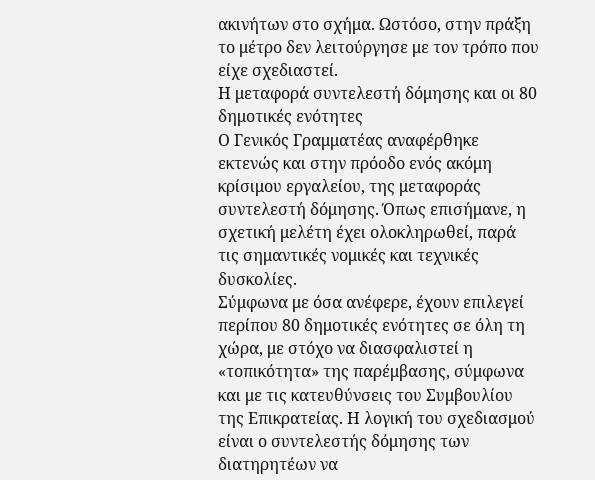ακινήτων στο σχήμα. Ωστόσο, στην πράξη το μέτρο δεν λειτούργησε με τον τρόπο που είχε σχεδιαστεί.
Η μεταφορά συντελεστή δόμησης και οι 80 δημοτικές ενότητες
Ο Γενικός Γραμματέας αναφέρθηκε εκτενώς και στην πρόοδο ενός ακόμη κρίσιμου εργαλείου, της μεταφοράς συντελεστή δόμησης. Όπως επισήμανε, η σχετική μελέτη έχει ολοκληρωθεί, παρά τις σημαντικές νομικές και τεχνικές δυσκολίες.
Σύμφωνα με όσα ανέφερε, έχουν επιλεγεί περίπου 80 δημοτικές ενότητες σε όλη τη χώρα, με στόχο να διασφαλιστεί η «τοπικότητα» της παρέμβασης, σύμφωνα και με τις κατευθύνσεις του Συμβουλίου της Επικρατείας. Η λογική του σχεδιασμού είναι ο συντελεστής δόμησης των διατηρητέων να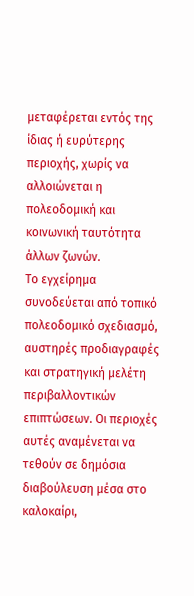μεταφέρεται εντός της ίδιας ή ευρύτερης περιοχής, χωρίς να αλλοιώνεται η πολεοδομική και κοινωνική ταυτότητα άλλων ζωνών.
Το εγχείρημα συνοδεύεται από τοπικό πολεοδομικό σχεδιασμό, αυστηρές προδιαγραφές και στρατηγική μελέτη περιβαλλοντικών επιπτώσεων. Οι περιοχές αυτές αναμένεται να τεθούν σε δημόσια διαβούλευση μέσα στο καλοκαίρι,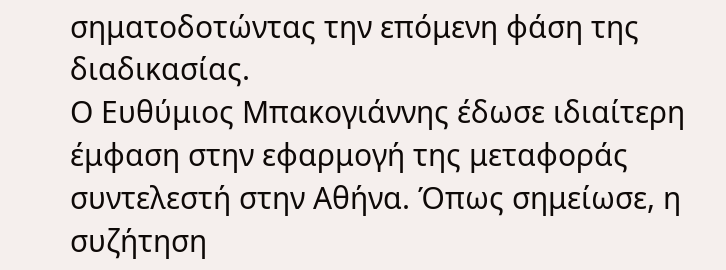σηματοδοτώντας την επόμενη φάση της διαδικασίας.
Ο Ευθύμιος Μπακογιάννης έδωσε ιδιαίτερη έμφαση στην εφαρμογή της μεταφοράς συντελεστή στην Αθήνα. Όπως σημείωσε, η συζήτηση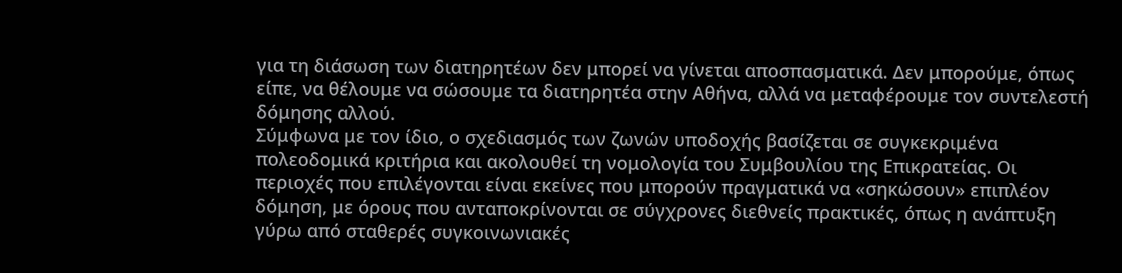για τη διάσωση των διατηρητέων δεν μπορεί να γίνεται αποσπασματικά. Δεν μπορούμε, όπως είπε, να θέλουμε να σώσουμε τα διατηρητέα στην Αθήνα, αλλά να μεταφέρουμε τον συντελεστή δόμησης αλλού.
Σύμφωνα με τον ίδιο, ο σχεδιασμός των ζωνών υποδοχής βασίζεται σε συγκεκριμένα πολεοδομικά κριτήρια και ακολουθεί τη νομολογία του Συμβουλίου της Επικρατείας. Οι περιοχές που επιλέγονται είναι εκείνες που μπορούν πραγματικά να «σηκώσουν» επιπλέον δόμηση, με όρους που ανταποκρίνονται σε σύγχρονες διεθνείς πρακτικές, όπως η ανάπτυξη γύρω από σταθερές συγκοινωνιακές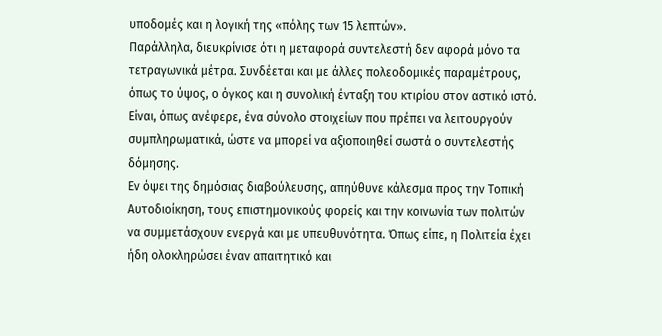υποδομές και η λογική της «πόλης των 15 λεπτών».
Παράλληλα, διευκρίνισε ότι η μεταφορά συντελεστή δεν αφορά μόνο τα τετραγωνικά μέτρα. Συνδέεται και με άλλες πολεοδομικές παραμέτρους, όπως το ύψος, ο όγκος και η συνολική ένταξη του κτιρίου στον αστικό ιστό. Είναι, όπως ανέφερε, ένα σύνολο στοιχείων που πρέπει να λειτουργούν συμπληρωματικά, ώστε να μπορεί να αξιοποιηθεί σωστά ο συντελεστής δόμησης.
Εν όψει της δημόσιας διαβούλευσης, απηύθυνε κάλεσμα προς την Τοπική Αυτοδιοίκηση, τους επιστημονικούς φορείς και την κοινωνία των πολιτών να συμμετάσχουν ενεργά και με υπευθυνότητα. Όπως είπε, η Πολιτεία έχει ήδη ολοκληρώσει έναν απαιτητικό και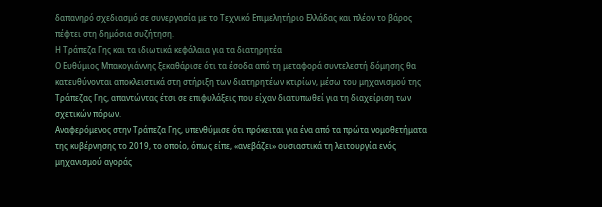δαπανηρό σχεδιασμό σε συνεργασία με το Τεχνικό Επιμελητήριο Ελλάδας και πλέον το βάρος πέφτει στη δημόσια συζήτηση.
Η Τράπεζα Γης και τα ιδιωτικά κεφάλαια για τα διατηρητέα
Ο Ευθύμιος Μπακογιάννης ξεκαθάρισε ότι τα έσοδα από τη μεταφορά συντελεστή δόμησης θα κατευθύνονται αποκλειστικά στη στήριξη των διατηρητέων κτιρίων, μέσω του μηχανισμού της Τράπεζας Γης, απαντώντας έτσι σε επιφυλάξεις που είχαν διατυπωθεί για τη διαχείριση των σχετικών πόρων.
Αναφερόμενος στην Τράπεζα Γης, υπενθύμισε ότι πρόκειται για ένα από τα πρώτα νομοθετήματα της κυβέρνησης το 2019, το οποίο, όπως είπε, «ανεβάζει» ουσιαστικά τη λειτουργία ενός μηχανισμού αγοράς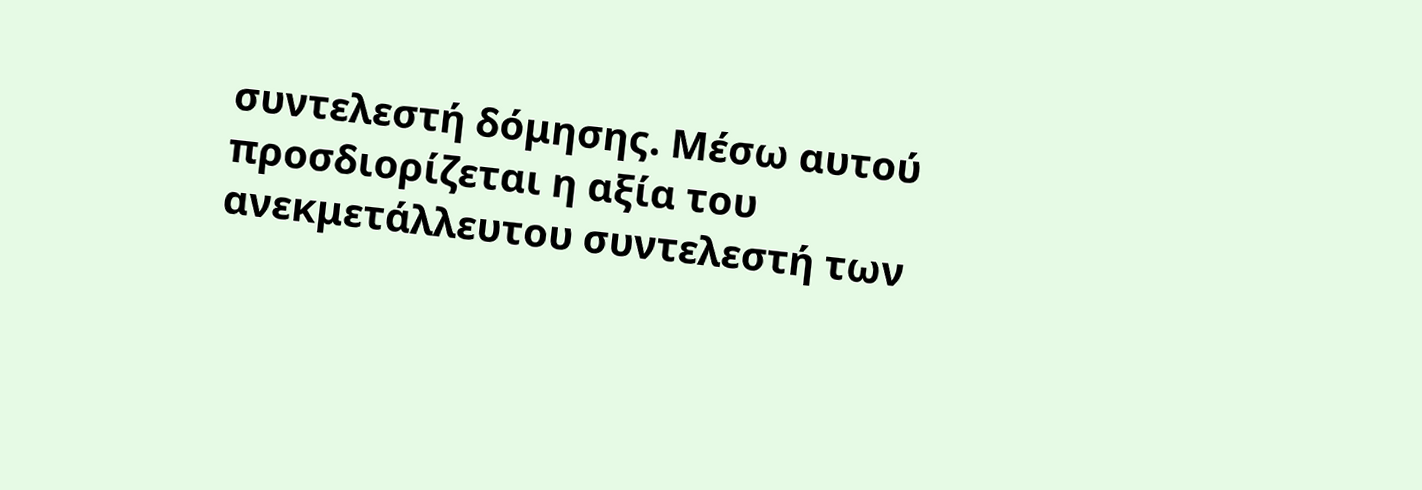συντελεστή δόμησης. Μέσω αυτού προσδιορίζεται η αξία του ανεκμετάλλευτου συντελεστή των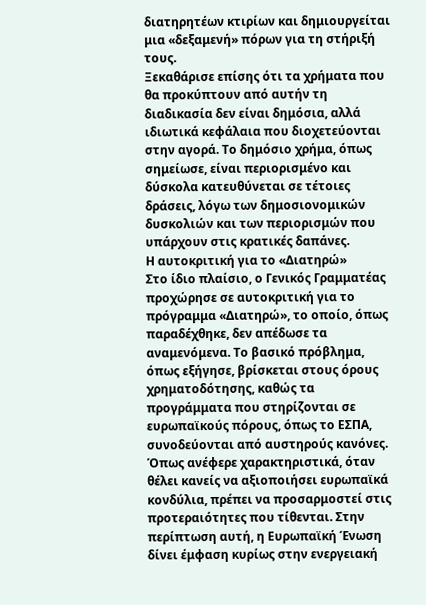διατηρητέων κτιρίων και δημιουργείται μια «δεξαμενή» πόρων για τη στήριξή τους.
Ξεκαθάρισε επίσης ότι τα χρήματα που θα προκύπτουν από αυτήν τη διαδικασία δεν είναι δημόσια, αλλά ιδιωτικά κεφάλαια που διοχετεύονται στην αγορά. Το δημόσιο χρήμα, όπως σημείωσε, είναι περιορισμένο και δύσκολα κατευθύνεται σε τέτοιες δράσεις, λόγω των δημοσιονομικών δυσκολιών και των περιορισμών που υπάρχουν στις κρατικές δαπάνες.
Η αυτοκριτική για το «Διατηρώ»
Στο ίδιο πλαίσιο, ο Γενικός Γραμματέας προχώρησε σε αυτοκριτική για το πρόγραμμα «Διατηρώ», το οποίο, όπως παραδέχθηκε, δεν απέδωσε τα αναμενόμενα. Το βασικό πρόβλημα, όπως εξήγησε, βρίσκεται στους όρους χρηματοδότησης, καθώς τα προγράμματα που στηρίζονται σε ευρωπαϊκούς πόρους, όπως το ΕΣΠΑ, συνοδεύονται από αυστηρούς κανόνες.
Όπως ανέφερε χαρακτηριστικά, όταν θέλει κανείς να αξιοποιήσει ευρωπαϊκά κονδύλια, πρέπει να προσαρμοστεί στις προτεραιότητες που τίθενται. Στην περίπτωση αυτή, η Ευρωπαϊκή Ένωση δίνει έμφαση κυρίως στην ενεργειακή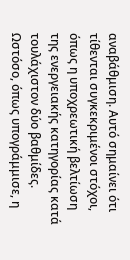αναβάθμιση. Αυτό σημαίνει ότι τίθενται συγκεκριμένοι στόχοι, όπως η υποχρεωτική βελτίωση της ενεργειακής κατηγορίας κατά τουλάχιστον δύο βαθμίδες.
Ωστόσο, όπως υπογράμμισε, η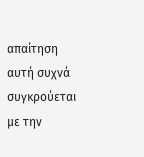απαίτηση αυτή συχνά συγκρούεται με την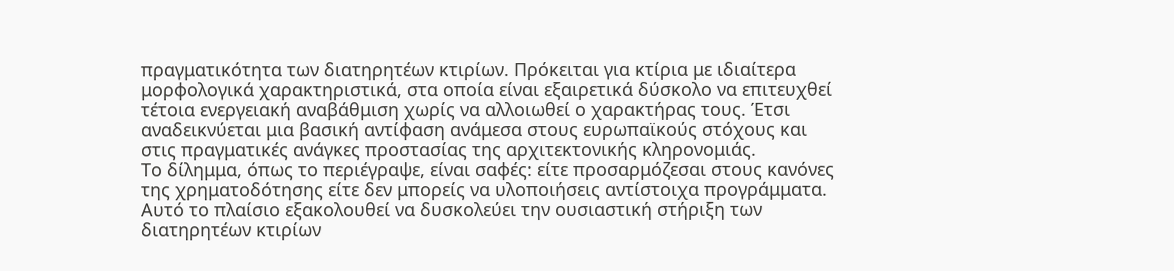πραγματικότητα των διατηρητέων κτιρίων. Πρόκειται για κτίρια με ιδιαίτερα μορφολογικά χαρακτηριστικά, στα οποία είναι εξαιρετικά δύσκολο να επιτευχθεί τέτοια ενεργειακή αναβάθμιση χωρίς να αλλοιωθεί ο χαρακτήρας τους. Έτσι αναδεικνύεται μια βασική αντίφαση ανάμεσα στους ευρωπαϊκούς στόχους και στις πραγματικές ανάγκες προστασίας της αρχιτεκτονικής κληρονομιάς.
Το δίλημμα, όπως το περιέγραψε, είναι σαφές: είτε προσαρμόζεσαι στους κανόνες της χρηματοδότησης είτε δεν μπορείς να υλοποιήσεις αντίστοιχα προγράμματα. Αυτό το πλαίσιο εξακολουθεί να δυσκολεύει την ουσιαστική στήριξη των διατηρητέων κτιρίων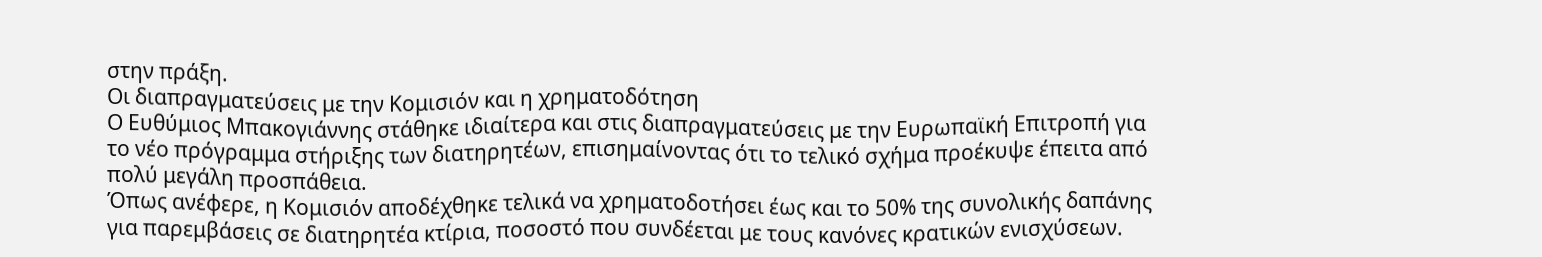στην πράξη.
Οι διαπραγματεύσεις με την Κομισιόν και η χρηματοδότηση
Ο Ευθύμιος Μπακογιάννης στάθηκε ιδιαίτερα και στις διαπραγματεύσεις με την Ευρωπαϊκή Επιτροπή για το νέο πρόγραμμα στήριξης των διατηρητέων, επισημαίνοντας ότι το τελικό σχήμα προέκυψε έπειτα από πολύ μεγάλη προσπάθεια.
Όπως ανέφερε, η Κομισιόν αποδέχθηκε τελικά να χρηματοδοτήσει έως και το 50% της συνολικής δαπάνης για παρεμβάσεις σε διατηρητέα κτίρια, ποσοστό που συνδέεται με τους κανόνες κρατικών ενισχύσεων.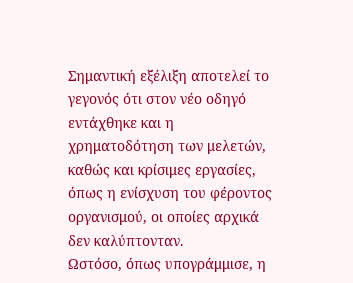Σημαντική εξέλιξη αποτελεί το γεγονός ότι στον νέο οδηγό εντάχθηκε και η χρηματοδότηση των μελετών, καθώς και κρίσιμες εργασίες, όπως η ενίσχυση του φέροντος οργανισμού, οι οποίες αρχικά δεν καλύπτονταν.
Ωστόσο, όπως υπογράμμισε, η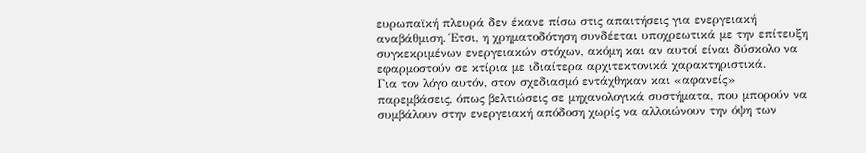ευρωπαϊκή πλευρά δεν έκανε πίσω στις απαιτήσεις για ενεργειακή αναβάθμιση. Έτσι, η χρηματοδότηση συνδέεται υποχρεωτικά με την επίτευξη συγκεκριμένων ενεργειακών στόχων, ακόμη και αν αυτοί είναι δύσκολο να εφαρμοστούν σε κτίρια με ιδιαίτερα αρχιτεκτονικά χαρακτηριστικά.
Για τον λόγο αυτόν, στον σχεδιασμό εντάχθηκαν και «αφανείς» παρεμβάσεις, όπως βελτιώσεις σε μηχανολογικά συστήματα, που μπορούν να συμβάλουν στην ενεργειακή απόδοση χωρίς να αλλοιώνουν την όψη των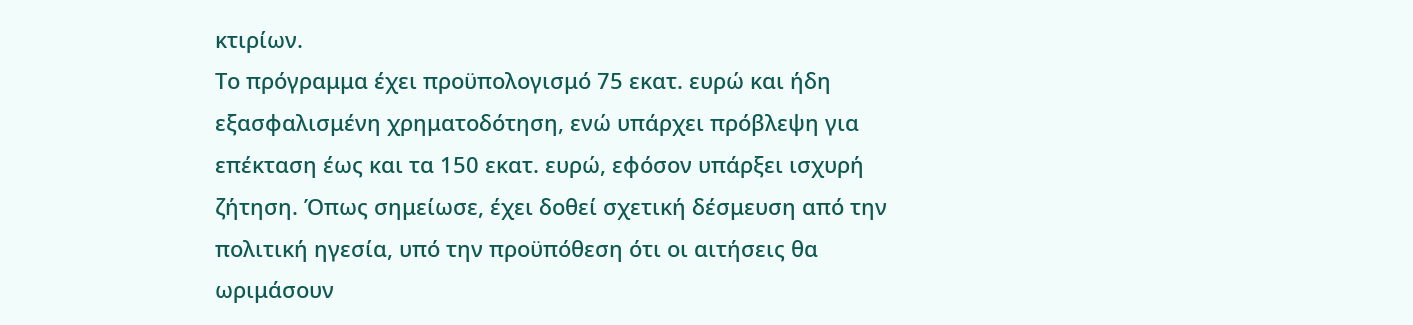κτιρίων.
Το πρόγραμμα έχει προϋπολογισμό 75 εκατ. ευρώ και ήδη εξασφαλισμένη χρηματοδότηση, ενώ υπάρχει πρόβλεψη για επέκταση έως και τα 150 εκατ. ευρώ, εφόσον υπάρξει ισχυρή ζήτηση. Όπως σημείωσε, έχει δοθεί σχετική δέσμευση από την πολιτική ηγεσία, υπό την προϋπόθεση ότι οι αιτήσεις θα ωριμάσουν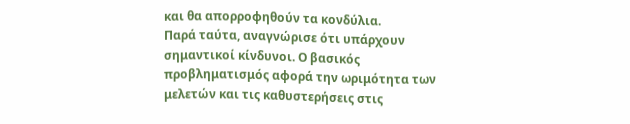και θα απορροφηθούν τα κονδύλια.
Παρά ταύτα, αναγνώρισε ότι υπάρχουν σημαντικοί κίνδυνοι. Ο βασικός προβληματισμός αφορά την ωριμότητα των μελετών και τις καθυστερήσεις στις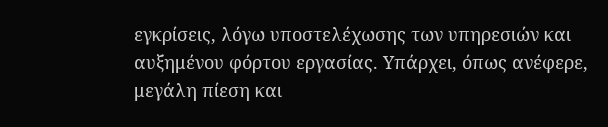εγκρίσεις, λόγω υποστελέχωσης των υπηρεσιών και αυξημένου φόρτου εργασίας. Υπάρχει, όπως ανέφερε, μεγάλη πίεση και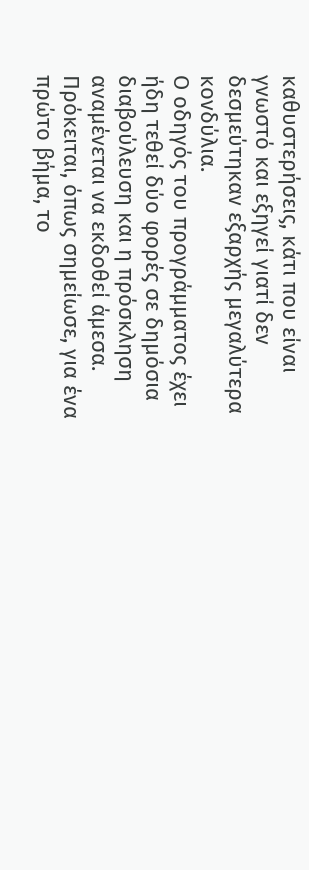καθυστερήσεις, κάτι που είναι γνωστό και εξηγεί γιατί δεν δεσμεύτηκαν εξαρχής μεγαλύτερα κονδύλια.
Ο οδηγός του προγράμματος έχει ήδη τεθεί δύο φορές σε δημόσια διαβούλευση και η πρόσκληση αναμένεται να εκδοθεί άμεσα. Πρόκειται, όπως σημείωσε, για ένα πρώτο βήμα, το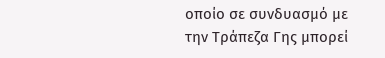οποίο σε συνδυασμό με την Τράπεζα Γης μπορεί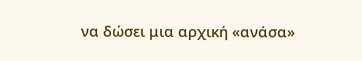να δώσει μια αρχική «ανάσα»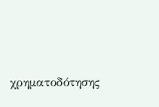χρηματοδότησης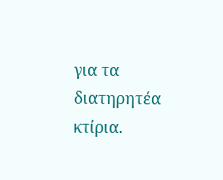για τα διατηρητέα κτίρια.